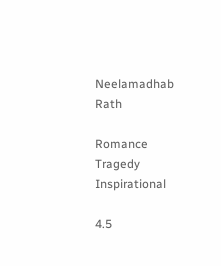Neelamadhab Rath

Romance Tragedy Inspirational

4.5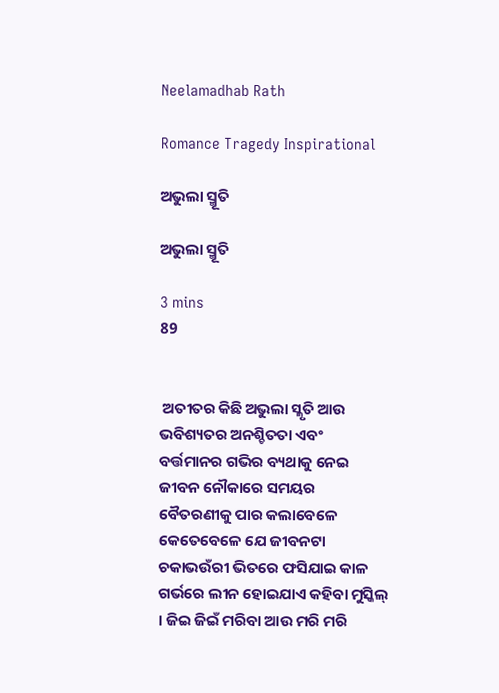Neelamadhab Rath

Romance Tragedy Inspirational

ଅଭୁଲା ସ୍ମୂତି

ଅଭୁଲା ସ୍ମୂତି

3 mins
89


 ଅତୀତର କିଛି ଅଭୁଲା ସ୍ଳୃତି ଆଉ ଭବିଶ୍ୟତର ଅନଶ୍ଚିତତା ଏବଂ ବର୍ତ୍ତମାନର ଗଭିର ବ୍ୟଥାକୁ ନେଇ ଜୀବନ ନୌକାରେ ସମୟର ବୈତରଣୀକୁ ପାର କଲାବେଳେ କେତେବେଳେ ଯେ ଜୀବନଟା ଚକାଭଉଁରୀ ଭିତରେ ଫସିଯାଇ କାଳ ଗର୍ଭରେ ଲୀନ ହୋଇଯାଏ କହିବା ମୁସ୍କିଲ୍ । ଜିଇ ଜିଇଁ ମରିବା ଆଉ ମରି ମରି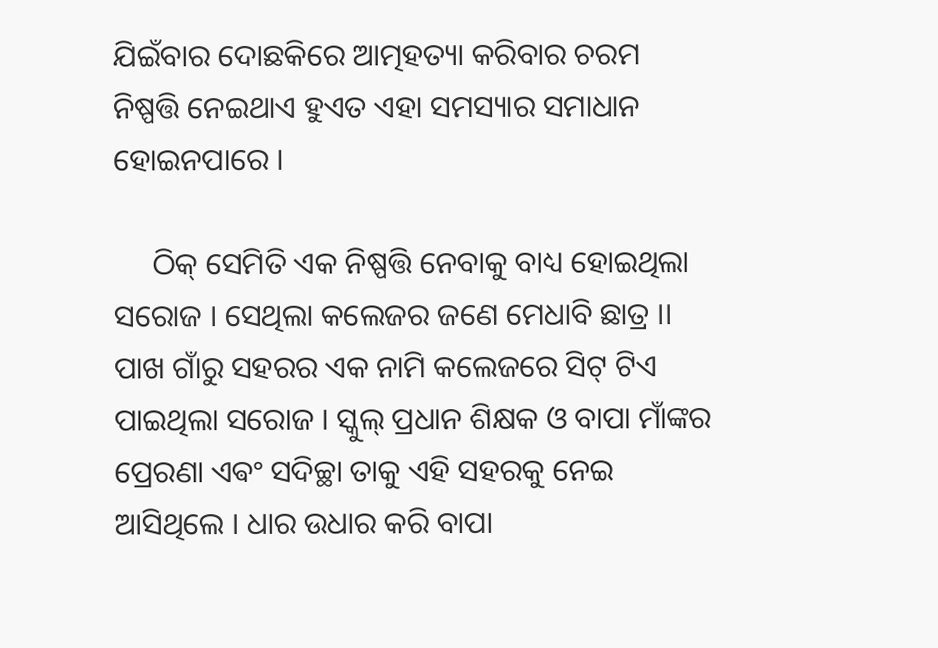ଯିଇଁବାର ଦୋଛକିରେ ଆତ୍ମହତ୍ୟା କରିବାର ଚରମ ନିଷ୍ପତ୍ତି ନେଇଥାଏ ହୁଏତ ଏହା ସମସ୍ୟାର ସମାଧାନ ହୋଇନପାରେ ।

     ଠିକ୍ ସେମିତି ଏକ ନିଷ୍ପତ୍ତି ନେବାକୁ ବାଧ୍ୟ ହୋଇଥିଲା ସରୋଜ । ସେଥିଲା କଲେଜର ଜଣେ ମେଧାବି ଛାତ୍ର ।। ପାଖ ଗାଁରୁ ସହରର ଏକ ନାମି କଲେଜରେ ସିଟ୍ ଟିଏ ପାଇଥିଲା ସରୋଜ । ସ୍କୁଲ୍ ପ୍ରଧାନ ଶିକ୍ଷକ ଓ ବାପା ମାଁଙ୍କର ପ୍ରେରଣା ଏଵଂ ସଦିଚ୍ଛା ତାକୁ ଏହି ସହରକୁ ନେଇ ଆସିଥିଲେ । ଧାର ଉଧାର କରି ବାପା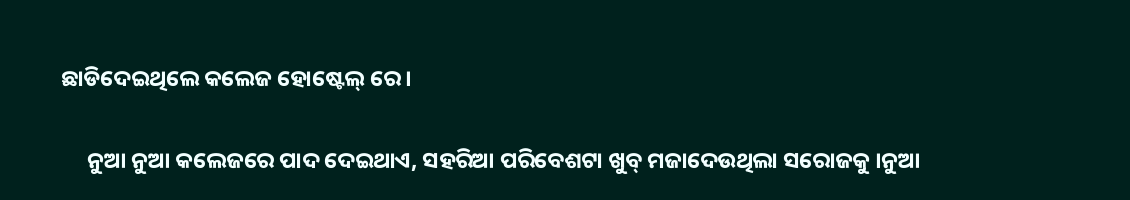ଛାଡିଦେଇଥିଲେ କଲେଜ ହୋଷ୍ଟେଲ୍ ରେ ।

     ନୁଆ ନୁଆ କଲେଜରେ ପାଦ ଦେଇଥାଏ, ସହରିଆ ପରିବେଶଟା ଖୁବ୍ ମଜାଦେଉଥିଲା ସରୋଜକୁ ।ନୁଆ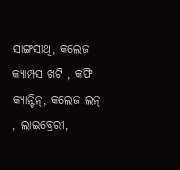ସାଙ୍ଗସାଥି, କଲେଜ କ୍ୟାମ୍ପସ ଖଟି , କଫି କ୍ୟାନ୍ଟିନ୍, କଲେଜ ଲନ୍ , ଲାଇବ୍ରେରୀ,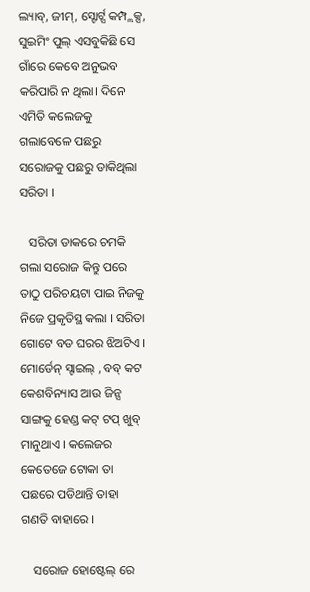ଲ୍ୟାବ୍, ଜୀମ୍, ସ୍ଟୋର୍ଟ୍ସ କମ୍ପ୍ଲକ୍ସ, ସୁଇମିଂ ପୁଲ୍ ଏସବୁକିଛି ସେ ଗାଁରେ କେବେ ଅନୁଭବ କରିପାରି ନ ଥିଲା। ଦିନେ ଏମିତି କଲେଜକୁ ଗଲାବେଳେ ପଛରୁ ସରୋଜକୁ ପଛରୁ ଡାକିଥିଲା ସରିତା ।

   ସରିତା ଡାକରେ ଚମକି ଗଲା ସରୋଜ କିନ୍ତୁ ପରେ ତାଠୁ ପରିଚୟଟା ପାଇ ନିଜକୁ ନିଜେ ପ୍ରକୃତିସ୍ଥ କଲା । ସରିତା ଗୋଟେ ବଡ ଘରର ଝିଅଟିଏ । ମୋର୍ଡେନ୍ ସ୍ଟାଇଲ୍ , ବବ୍ କଟ କେଶବିନ୍ୟାସ ଆଉ ଜିନ୍ସ ସାଙ୍ଗକୁ ହେଣ୍ଡ କଟ୍ ଟପ୍ ଖୁବ୍ ମାନୁଥାଏ । କଲେଜର କେତେଜେ ଟୋକା ତା ପଛରେ ପଡିଥାନ୍ତି ତାହା ଗଣତି ବାହାରେ ।

    ସରୋଜ ହୋଷ୍ଟେଲ୍ ରେ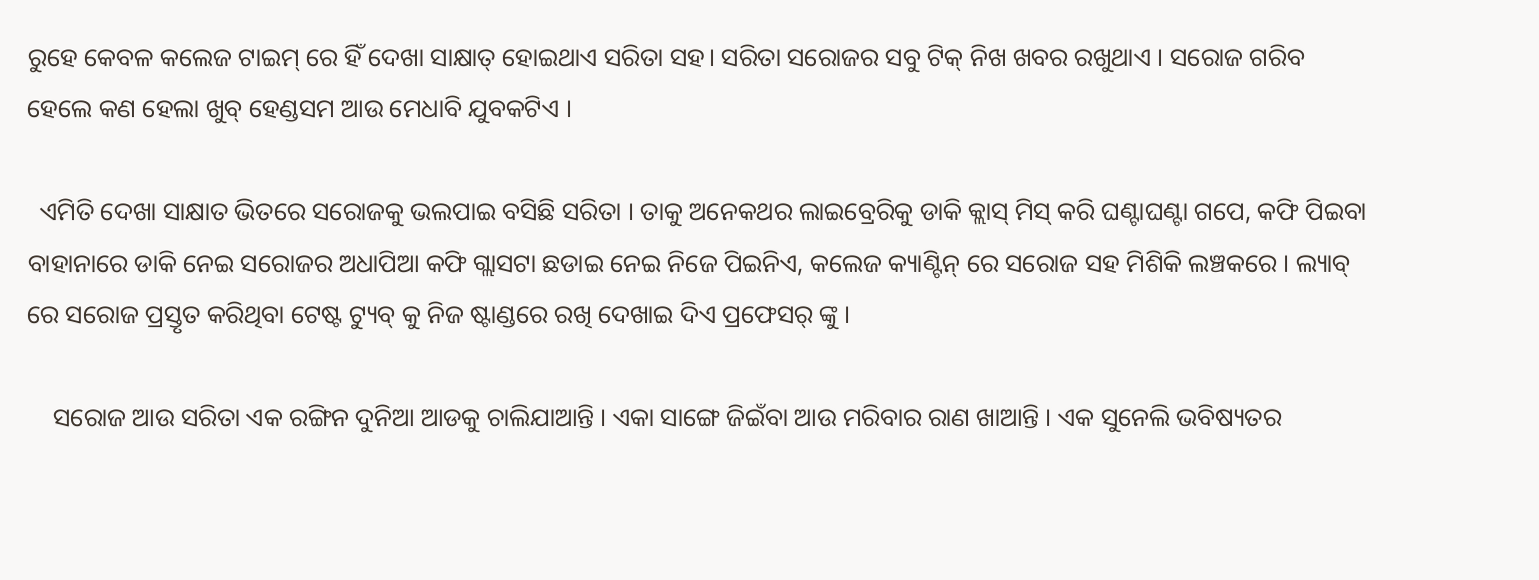ରୁହେ କେବଳ କଲେଜ ଟାଇମ୍ ରେ ହିଁ ଦେଖା ସାକ୍ଷାତ୍ ହୋଇଥାଏ ସରିତା ସହ। ସରିତା ସରୋଜର ସବୁ ଟିକ୍ ନିଖ ଖବର ରଖୁଥାଏ । ସରୋଜ ଗରିବ ହେଲେ କଣ ହେଲା ଖୁବ୍ ହେଣ୍ଡସମ ଆଉ ମେଧାବି ଯୁବକଟିଏ ।

  ଏମିତି ଦେଖା ସାକ୍ଷାତ ଭିତରେ ସରୋଜକୁ ଭଲପାଇ ବସିଛି ସରିତା । ତାକୁ ଅନେକଥର ଲାଇବ୍ରେରିକୁ ଡାକି କ୍ଲାସ୍ ମିସ୍ କରି ଘଣ୍ଟାଘଣ୍ଟା ଗପେ, କଫି ପିଇବା ବାହାନାରେ ଡାକି ନେଇ ସରୋଜର ଅଧାପିଆ କଫି ଗ୍ଲାସଟା ଛଡାଇ ନେଇ ନିଜେ ପିଇନିଏ, କଲେଜ କ୍ୟାଣ୍ଟିନ୍ ରେ ସରୋଜ ସହ ମିଶିକି ଲଞ୍ଚକରେ । ଲ୍ୟାବ୍ ରେ ସରୋଜ ପ୍ରସ୍ତୃତ କରିଥିବା ଟେଷ୍ଟ ଟ୍ୟୁବ୍ କୁ ନିଜ ଷ୍ଟାଣ୍ଡରେ ରଖି ଦେଖାଇ ଦିଏ ପ୍ରଫେସର୍ ଙ୍କୁ ।

    ସରୋଜ ଆଉ ସରିତା ଏକ ରଙ୍ଗିନ ଦୁନିଆ ଆଡକୁ ଚାଲିଯାଆନ୍ତି । ଏକା ସାଙ୍ଗେ ଜିଇଁବା ଆଉ ମରିବାର ରାଣ ଖାଆନ୍ତି । ଏକ ସୁନେଲି ଭବିଷ୍ୟତର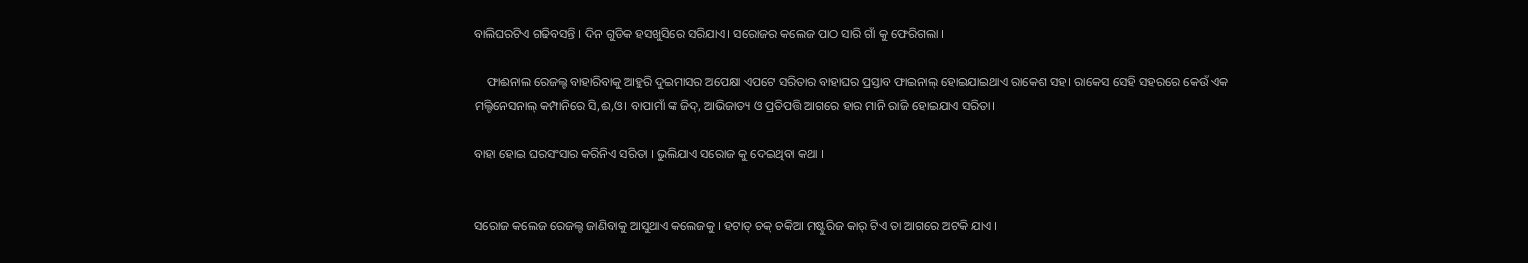ବାଲିଘରଟିଏ ଗଢିବସନ୍ତି । ଦିନ ଗୁଡିକ ହସଖୁସିରେ ସରିଯାଏ। ସରୋଜର କଲେଜ ପାଠ ସାରି ଗାଁ କୁ ଫେରିଗଲା ।

    ଫାଈନାଲ ରେଜଲ୍ଟ ବାହାରିବାକୁ ଆହୁରି ଦୁଇମାସର ଅପେକ୍ଷା ଏପଟେ ସରିତାର ବାହାଘର ପ୍ରସ୍ତାବ ଫାଇନାଲ୍ ହୋଇଯାଇଥାଏ ରାକେଶ ସହ। ରାକେସ ସେହି ସହରରେ କେଉଁ ଏକ ମଲ୍ଟିନେସନାଲ୍ କମ୍ପାନିରେ ସି,ଈ,ଓ। ବାପାମାଁ ଙ୍କ ଜିଦ୍, ଆଭିଜାତ୍ୟ ଓ ପ୍ରତିପତ୍ତି ଆଗରେ ହାର ମାନି ରାଜି ହୋଇଯାଏ ସରିତା।

ବାହା ହୋଇ ଘରସଂସାର କରିନିଏ ସରିତା । ଭୁଲିଯାଏ ସରୋଜ କୁ ଦେଇଥିବା କଥା ।


ସରୋଜ କଲେଜ ରେଜଲ୍ଟ ଜାଣିବାକୁ ଆସୁଥାଏ କଲେଜକୁ । ହଟାତ୍ ଚକ୍ ଚକିଆ ମଷ୍ଟୁରିଜ କାର୍ ଟିଏ ତା ଆଗରେ ଅଟକି ଯାଏ ।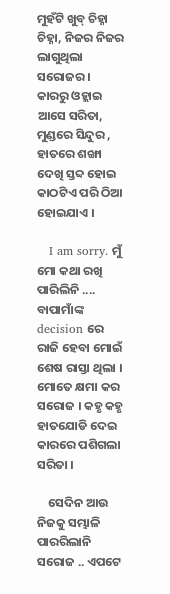ମୁହଁଟି ଖୁବ୍ ଚିହ୍ନା ଚିହ୍ନା, ନିଜର ନିଜର ଲାଗୁଥିଲା ସରୋଜର । କାରରୁ ଓହ୍ଲାଇ ଆସେ ସରିତା, ମୁଣ୍ଡରେ ସିନ୍ଦୁର , ହାତରେ ଶଙ୍ଖା ଦେଖି ସ୍ତବ୍ଦ ହୋଇ କାଠଟିଏ ପରି ଠିଆ ହୋଇଯାଏ ।

   I am sorry. ମୁଁ ମୋ କଥା ରଖି ପାରିଲିନି .... ବାପାମାଁଙ୍କ decision ରେ ରାଜି ହେବା ମୋଇଁ ଶେଷ ରାସ୍ତା ଥିଲା । ମୋତେ କ୍ଷମା କର ସରୋଜ । କହୃ କହୃ ହାତଯୋଡି ଦେଇ କାରରେ ପଶିଗଲା ସରିତା ।

    ସେଦିନ ଆଉ ନିଜକୁ ସମ୍ଭାଳି ପାରରିଲାନି ସରୋଜ .. ଏପଟେ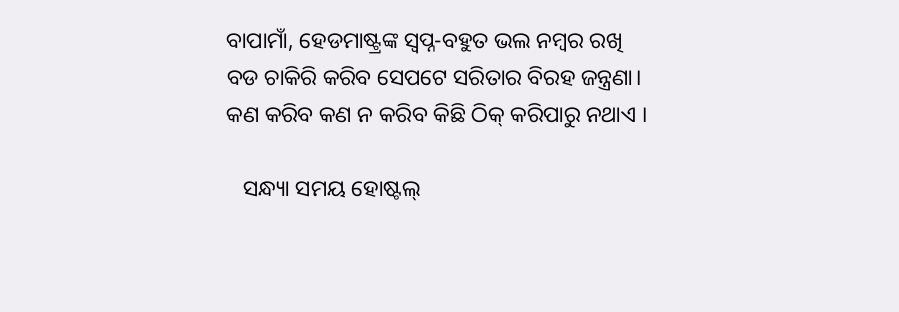ବାପାମାଁ, ହେଡମାଷ୍ଟ୍ରଙ୍କ ସ୍ବପ୍ନ-ବହୁତ ଭଲ ନମ୍ବର ରଖି ବଡ ଚାକିରି କରିବ ସେପଟେ ସରିତାର ବିରହ ଜନ୍ତ୍ରଣା। କଣ କରିବ କଣ ନ କରିବ କିଛି ଠିକ୍ କରିପାରୁ ନଥାଏ ।

   ସନ୍ଧ୍ୟା ସମୟ ହୋଷ୍ଟଲ୍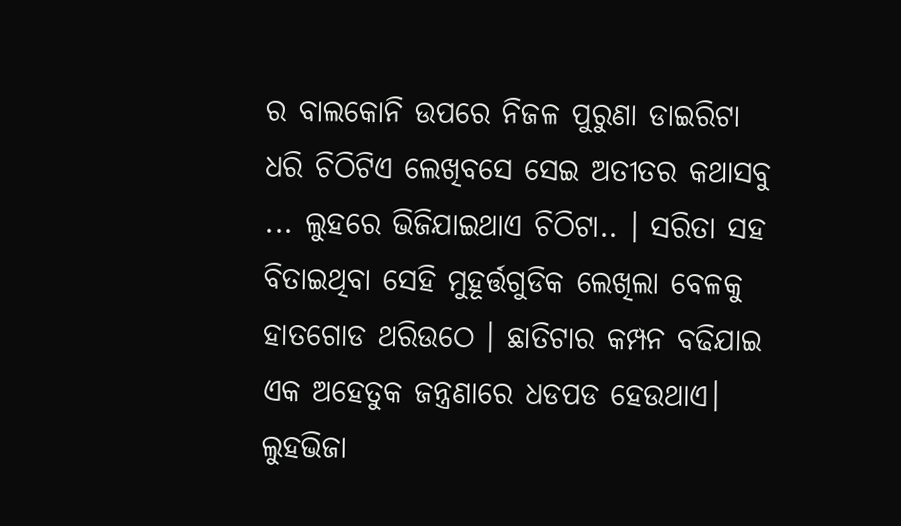ର ବାଲକୋନି ଉପରେ ନିଜଳ ପୁରୁଣା ଡାଇରିଟା ଧରି ଚିଠିଟିଏ ଲେଖିବସେ ସେଇ ଅତୀତର କଥାସବୁ ... ଲୁହରେ ଭିଜିଯାଇଥାଏ ଚିଠିଟା.. । ସରିତା ସହ ବିତାଇଥିବା ସେହି ମୁହୂର୍ତ୍ତଗୁଡିକ ଲେଖିଲା ବେଳକୁ ହାତଗୋଡ ଥରିଉଠେ । ଛାତିଟାର କମ୍ପନ ବଢିଯାଇ ଏକ ଅହେତୁକ ଜନ୍ତ୍ରଣାରେ ଧଡପଡ ହେଉଥାଏ। ଲୁହଭିଜା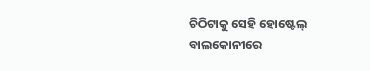ଚିଠିଟାକୁ ସେହି ହୋଷ୍ଟେଲ୍ ବାଲକୋନୀରେ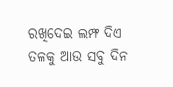ରଖିଦେଇ ଲମ୍ଫ ଦିଏ ତଳକୁ ଆଉ ସବୁ ଦିନ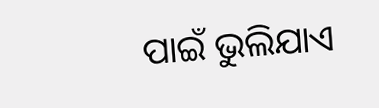ପାଇଁ ଭୁଲିଯାଏ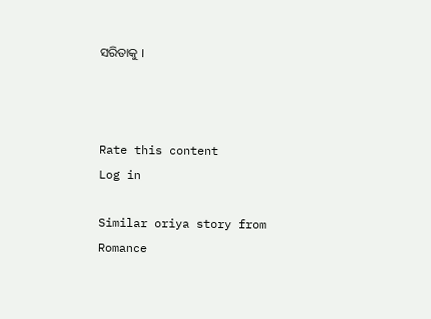ସରିତାକୁ ।



Rate this content
Log in

Similar oriya story from Romance